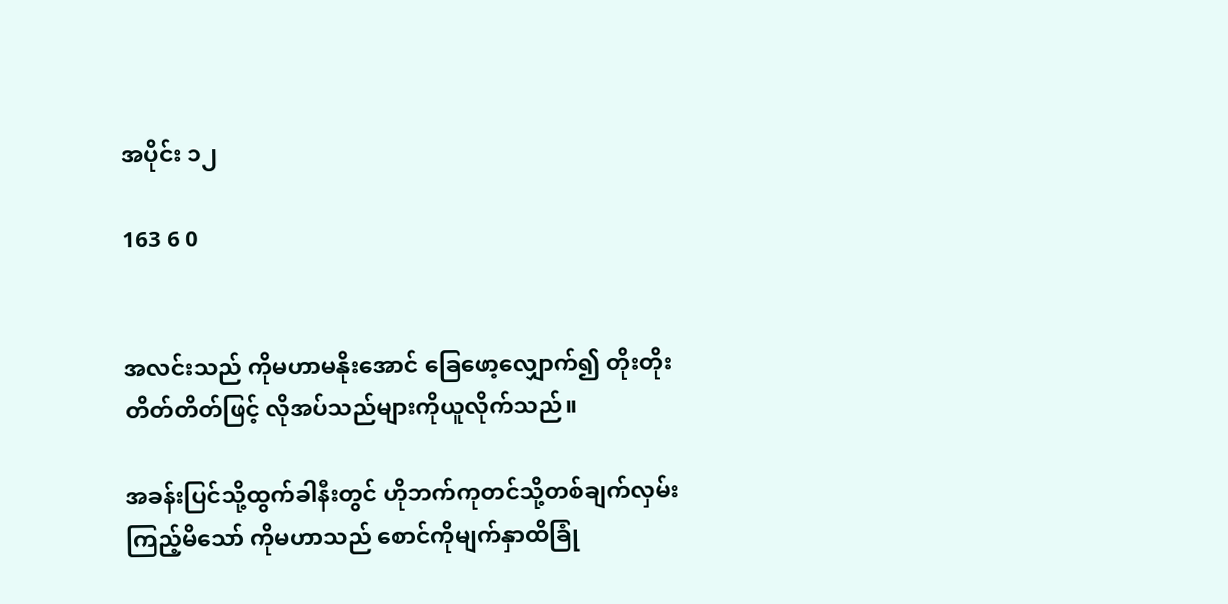အပိုင်း ၁၂

163 6 0


အလင်းသည် ကိုမဟာမနိုးအောင် ခြေဖော့လျှောက်၍ တိုးတိုးတိတ်တိတ်ဖြင့် လိုအပ်သည်များကိုယူလိုက်သည်။

အခန်းပြင်သို့ထွက်ခါနီးတွင် ဟိုဘက်ကုတင်သို့တစ်ချက်လှမ်းကြည့်မိသော် ကိုမဟာသည် စောင်ကိုမျက်နှာထိခြုံ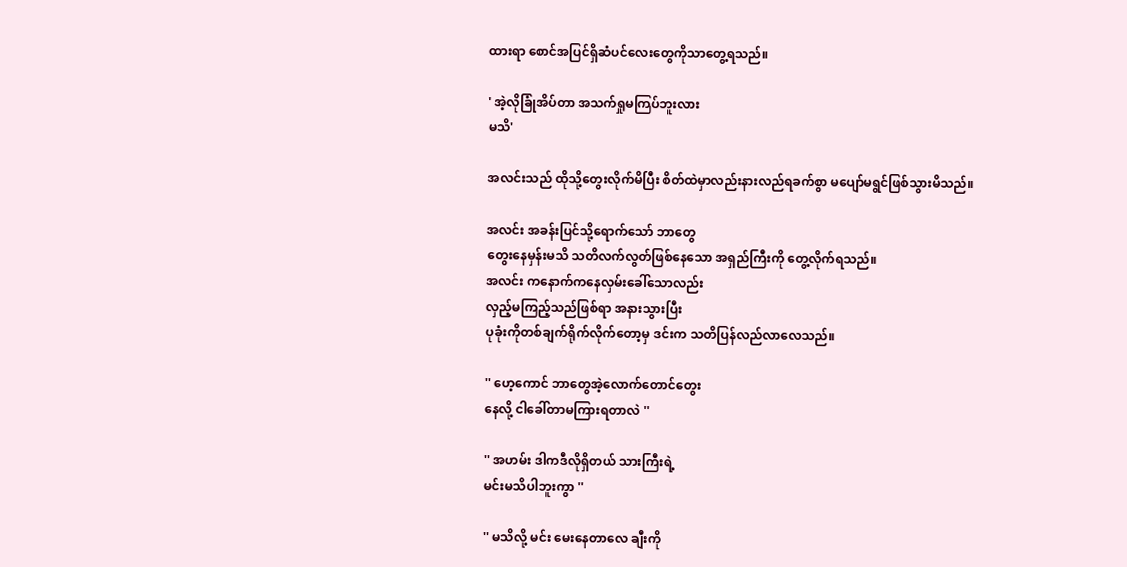ထားရာ စောင်အပြင်ရှိဆံပင်လေးတွေကိုသာတွေ့ရသည်။

' အဲ့လိုခြုံအိပ်တာ အသက်ရှုမကြပ်ဘူးလား
မသိ'

အလင်းသည် ထိုသို့တွေးလိုက်မိပြီး စိတ်ထဲမှာလည်းနားလည်ရခက်စွာ မပျော်မရွင်ဖြစ်သွားမိသည်။

အလင်း အခန်းပြင်သို့ရောက်သော် ဘာတွေ
တွေးနေမှန်းမသိ သတိလက်လွတ်ဖြစ်နေသော အရှည်ကြီးကို တွေ့လိုက်ရသည်။
အလင်း ကနောက်ကနေလှမ်းခေါ်သောလည်း
လှည့်မကြည့်သည်ဖြစ်ရာ အနားသွားပြီး
ပုခုံးကိုတစ်ချက်ရိုက်လိုက်တော့မှ ဒင်းက သတိပြန်လည်လာလေသည်။

'' ဟေ့ကောင် ဘာတွေအဲ့လောက်တောင်တွေး
နေလို့ ငါခေါ်တာမကြားရတာလဲ ''

'' အဟမ်း ဒါကဒီလိုရှိတယ် သားကြီးရဲ့
မင်းမသိပါဘူးကွာ ''

'' မသိလို့ မင်း မေးနေတာလေ ချီးကို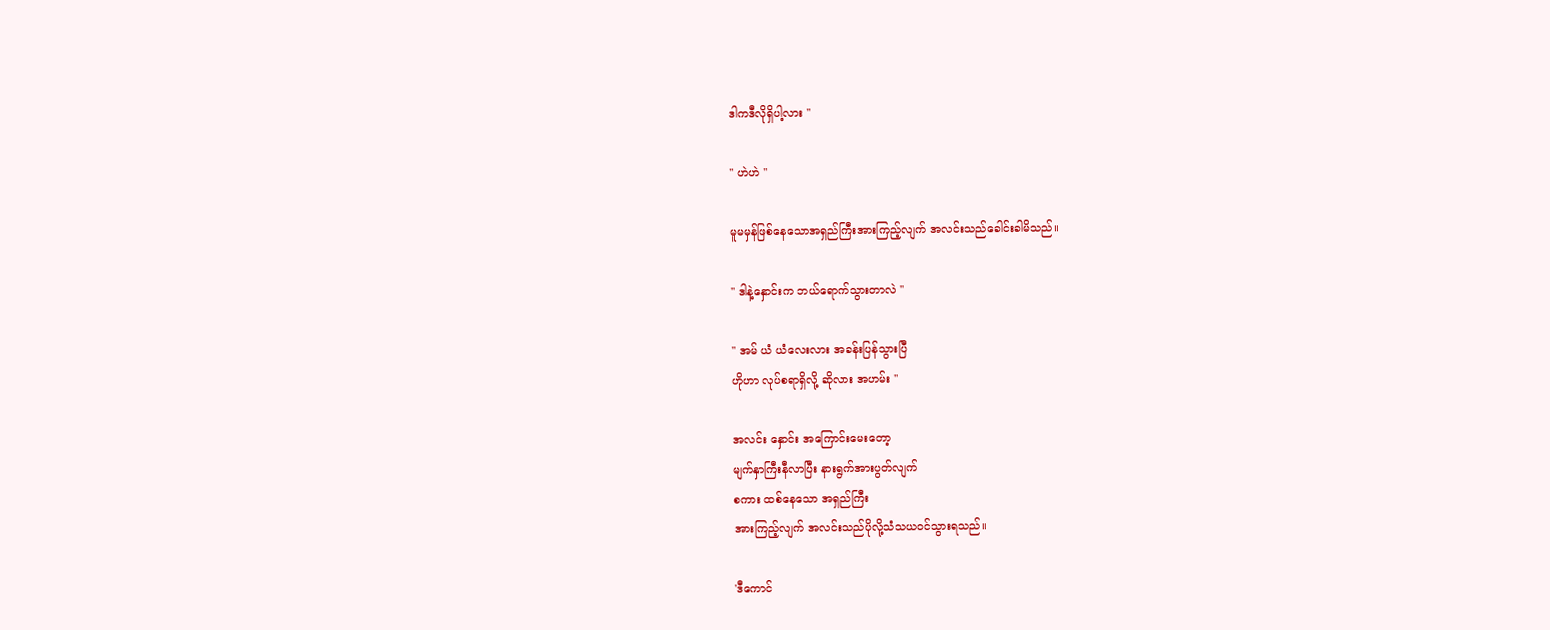ဒါကဒီလိုရှိပါ့လား ''

'' ဟဲဟဲ ''

မူမမှန်ဖြစ်နေသောအရှည်ကြီးအားကြည့်လျက် အလင်းသည်ခေါင်းခါမိသည်။

'' ဒါနဲ့နှောင်းက ဘယ်ရောက်သွားတာလဲ ''

'' အမ် ယံ ယံလေးလား အခန်းပြန်သွားပြီ
ဟိုဟာ လုပ်စရာရှိလို့ ဆိုလား အဟမ်း ''

အလင်း နှောင်း အကြောင်းမေးတော့
မျက်နှာကြီးနီလာပြီး နားရွက်အားပွတ်လျက်
စကား ထစ်နေသော အရှည်ကြီး
အားကြည့်လျက် အလင်းသည်ပိုလို့သံသယဝင်သွားရသည်။

'ဒီကောင်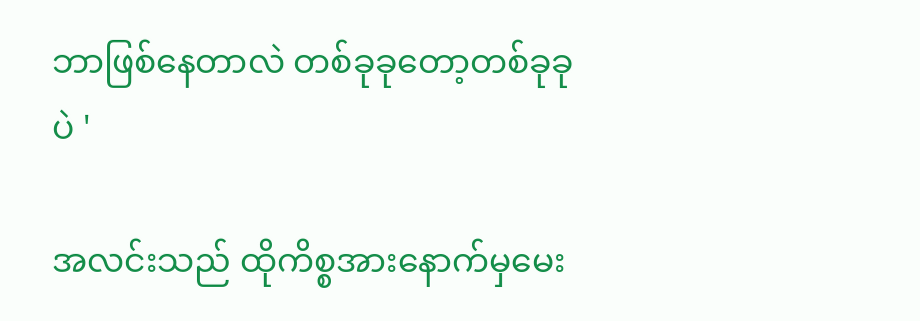ဘာဖြစ်နေတာလဲ တစ်ခုခုတော့တစ်ခုခုပဲ '

အလင်းသည် ထိုကိစ္စအားနောက်မှမေး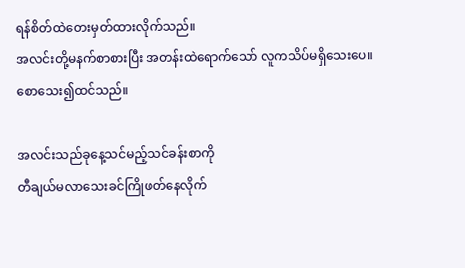ရန်စိတ်ထဲတေးမှတ်ထားလိုက်သည်။
အလင်းတို့မနက်စာစားပြီး အတန်းထဲရောက်သော် လူကသိပ်မရှိသေးပေ။
စောသေး၍ထင်သည်။

အလင်းသည်ခုနေ့သင်မည့်သင်ခန်းစာကို
တီချယ်မလာသေးခင်ကြိုဖတ်နေလိုက်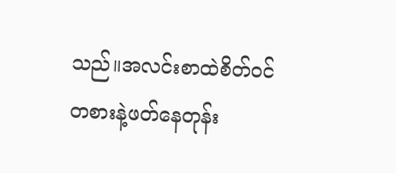သည်။အလင်းစာထဲစိတ်ဝင်တစားနဲ့ဖတ်နေတုန်း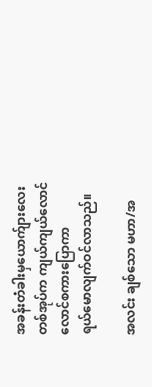အခန်းတံခါးမှယောက်ျားလေးတစ်အုပ်က ကျယ်ကျယ်လောင်လောင်စကားပြောကာ
ရယ်မောလျက်ဝင်လာသည်။

အလင်း ချစ်သော မဟာ/အ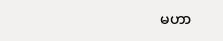မဟာ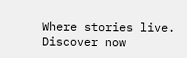Where stories live. Discover now